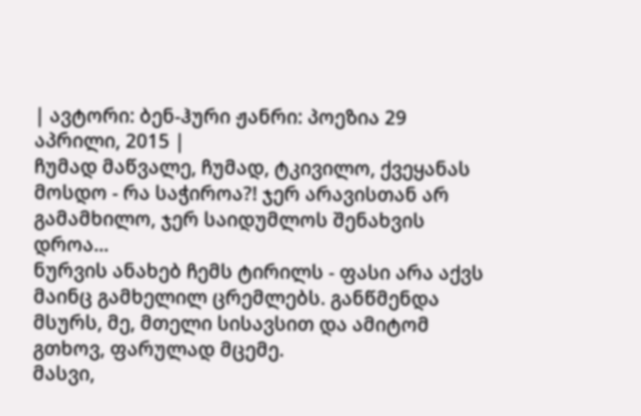| ავტორი: ბენ-ჰური ჟანრი: პოეზია 29 აპრილი, 2015 |
ჩუმად მაწვალე, ჩუმად, ტკივილო, ქვეყანას მოსდო - რა საჭიროა?! ჯერ არავისთან არ გამამხილო, ჯერ საიდუმლოს შენახვის დროა...
ნურვის ანახებ ჩემს ტირილს - ფასი არა აქვს მაინც გამხელილ ცრემლებს. განწმენდა მსურს, მე, მთელი სისავსით და ამიტომ გთხოვ, ფარულად მცემე.
მასვი,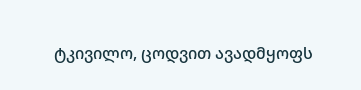ტკივილო, ცოდვით ავადმყოფს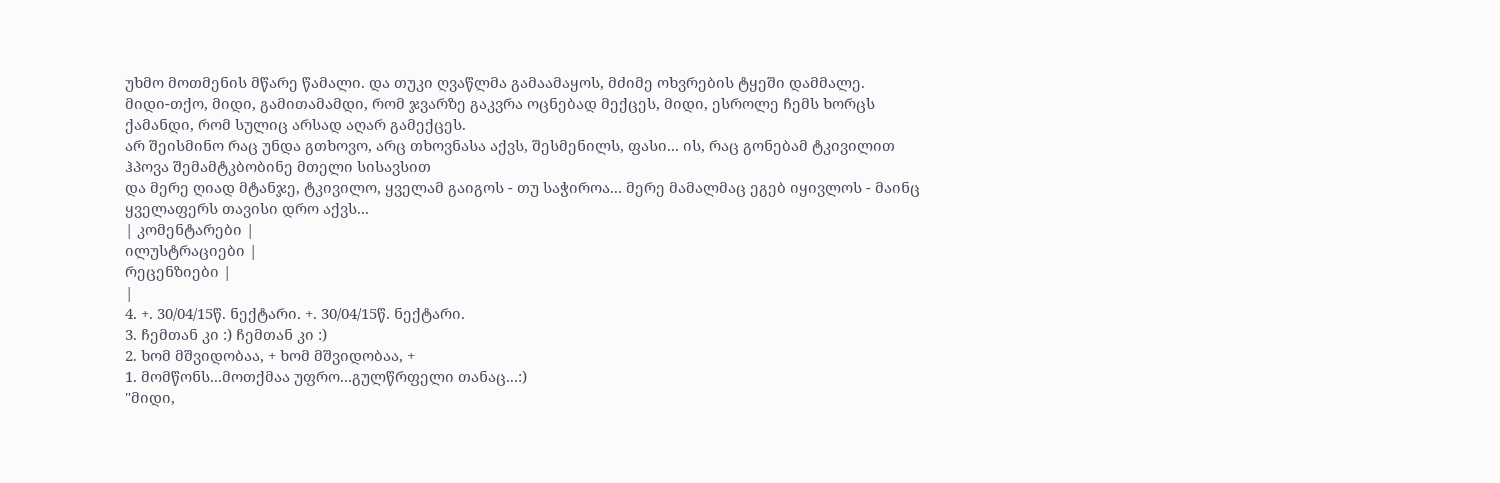უხმო მოთმენის მწარე წამალი. და თუკი ღვაწლმა გამაამაყოს, მძიმე ოხვრების ტყეში დამმალე.
მიდი-თქო, მიდი, გამითამამდი, რომ ჯვარზე გაკვრა ოცნებად მექცეს, მიდი, ესროლე ჩემს ხორცს ქამანდი, რომ სულიც არსად აღარ გამექცეს.
არ შეისმინო რაც უნდა გთხოვო, არც თხოვნასა აქვს, შესმენილს, ფასი... ის, რაც გონებამ ტკივილით ჰპოვა შემამტკბობინე მთელი სისავსით
და მერე ღიად მტანჯე, ტკივილო, ყველამ გაიგოს - თუ საჭიროა... მერე მამალმაც ეგებ იყივლოს - მაინც ყველაფერს თავისი დრო აქვს...
| კომენტარები |
ილუსტრაციები |
რეცენზიები |
|
4. +. 30/04/15წ. ნექტარი. +. 30/04/15წ. ნექტარი.
3. ჩემთან კი :) ჩემთან კი :)
2. ხომ მშვიდობაა, + ხომ მშვიდობაა, +
1. მომწონს...მოთქმაა უფრო...გულწრფელი თანაც...:)
"მიდი,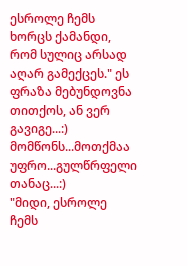ესროლე ჩემს ხორცს ქამანდი, რომ სულიც არსად აღარ გამექცეს." ეს ფრაზა მებუნდოვნა თითქოს, ან ვერ გავიგე...:) მომწონს...მოთქმაა უფრო...გულწრფელი თანაც...:)
"მიდი, ესროლე ჩემს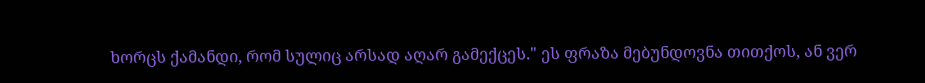ხორცს ქამანდი, რომ სულიც არსად აღარ გამექცეს." ეს ფრაზა მებუნდოვნა თითქოს, ან ვერ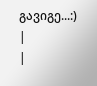გავიგე...:)
|
|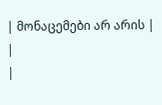| მონაცემები არ არის |
|
|